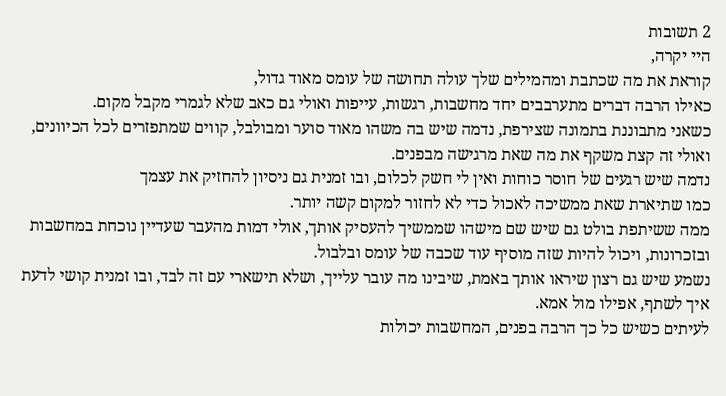2 תשובות
היי יקרה,
קוראת את מה שכתבת ומהמילים שלך עולה תחושה של עומס מאוד גדול,
כאילו הרבה דברים מתערבבים יחד מחשבות, רגשות, עייפות ואולי גם כאב שלא לגמרי מקבל מקום.
כשאני מתבוננת בתמונה שצירפת, נדמה שיש בה משהו מאוד סוער ומבולבל, קווים שמתפזרים לכל הכיוונים, ואולי זה קצת משקף את מה שאת מרגישה מבפנים.
נדמה שיש רגעים של חוסר כוחות ואין לי חשק לכלום, ובו זמנית גם ניסיון להחזיק את עצמך
כמו שתיארת שאת ממשיכה לאכול כדי לא לחזור למקום קשה יותר.
ממה ששיתפת בולט גם שיש שם מישהו שממשיך להעסיק אותך, אולי דמות מהעבר שעדיין נוכחת במחשבות ובזכרונות, ויכול להיות שזה מוסיף עוד שכבה של עומס ובלבול.
נשמע שיש גם רצון שיראו אותך באמת, שיבינו מה עובר עלייך, ושלא תישארי עם זה לבד, ובו זמנית קושי לדעת איך לשתף, אפילו מול אמא.
לעיתים כשיש כל כך הרבה בפנים, המחשבות יכולות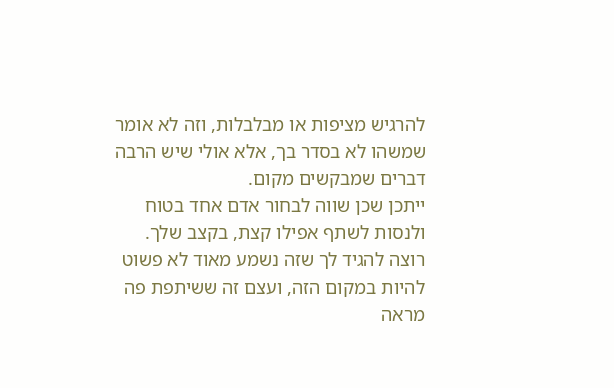להרגיש מציפות או מבלבלות, וזה לא אומר שמשהו לא בסדר בך, אלא אולי שיש הרבה דברים שמבקשים מקום.
ייתכן שכן שווה לבחור אדם אחד בטוח ולנסות לשתף אפילו קצת, בקצב שלך.
רוצה להגיד לך שזה נשמע מאוד לא פשוט להיות במקום הזה, ועצם זה ששיתפת פה מראה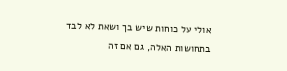אולי על כוחות שיש בך ושאת לא לבד בתחושות האלה, גם אם זה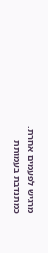מרגיש לפעמים אחרת.
כמתנדבת בעמותת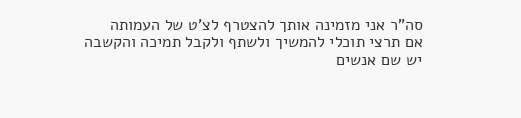סה"ר אני מזמינה אותך להצטרף לצ'ט של העמותה
אם תרצי תוכלי להמשיך ולשתף ולקבל תמיכה והקשבה
יש שם אנשים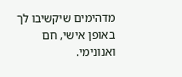מדהימים שיקשיבו לך באופן אישי, חם ואנונימי.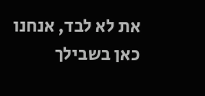את לא לבד, אנחנו כאן בשבילך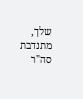שלך,
מתנדבת סה"ר